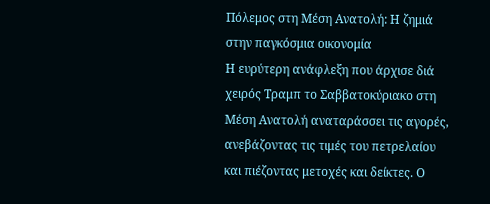Πόλεμος στη Μέση Ανατολή: Η ζημιά στην παγκόσμια οικονομία
Η ευρύτερη ανάφλεξη που άρχισε διά χειρός Τραμπ το Σαββατοκύριακο στη Μέση Ανατολή αναταράσσει τις αγορές, ανεβάζοντας τις τιμές του πετρελαίου και πιέζοντας μετοχές και δείκτες. Ο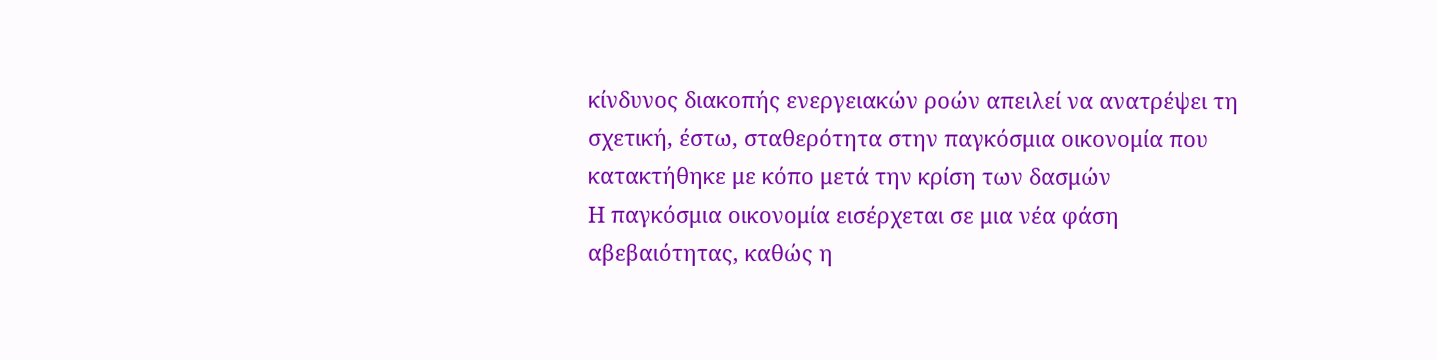κίνδυνος διακοπής ενεργειακών ροών απειλεί να ανατρέψει τη σχετική, έστω, σταθερότητα στην παγκόσμια οικονομία που κατακτήθηκε με κόπο μετά την κρίση των δασμών
Η παγκόσμια οικονομία εισέρχεται σε μια νέα φάση αβεβαιότητας, καθώς η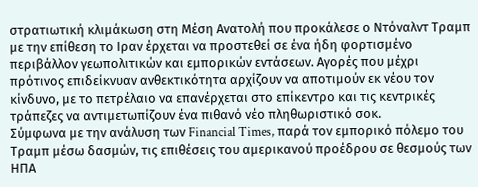στρατιωτική κλιμάκωση στη Μέση Ανατολή που προκάλεσε ο Ντόναλντ Τραμπ με την επίθεση το Ιραν έρχεται να προστεθεί σε ένα ήδη φορτισμένο περιβάλλον γεωπολιτικών και εμπορικών εντάσεων. Αγορές που μέχρι πρότινος επιδείκνυαν ανθεκτικότητα αρχίζουν να αποτιμούν εκ νέου τον κίνδυνο, με το πετρέλαιο να επανέρχεται στο επίκεντρο και τις κεντρικές τράπεζες να αντιμετωπίζουν ένα πιθανό νέο πληθωριστικό σοκ.
Σύμφωνα με την ανάλυση των Financial Times, παρά τον εμπορικό πόλεμο του Τραμπ μέσω δασμών, τις επιθέσεις του αμερικανού προέδρου σε θεσμούς των ΗΠΑ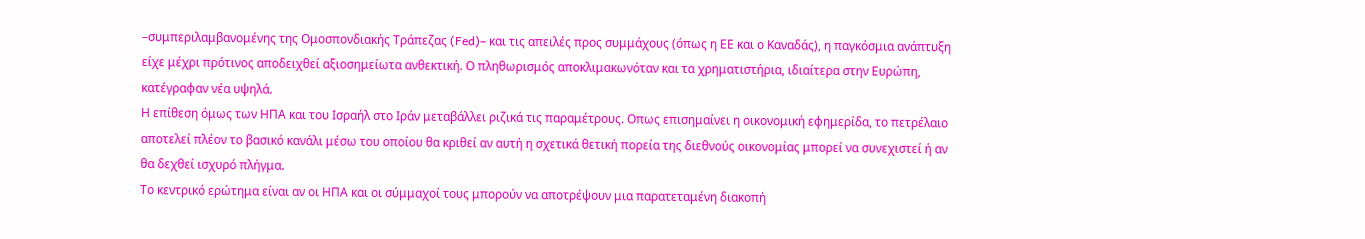–συμπεριλαμβανομένης της Ομοσπονδιακής Τράπεζας (Fed)– και τις απειλές προς συμμάχους (όπως η ΕΕ και ο Καναδάς), η παγκόσμια ανάπτυξη είχε μέχρι πρότινος αποδειχθεί αξιοσημείωτα ανθεκτική. Ο πληθωρισμός αποκλιμακωνόταν και τα χρηματιστήρια, ιδιαίτερα στην Ευρώπη, κατέγραφαν νέα υψηλά.
Η επίθεση όμως των ΗΠΑ και του Ισραήλ στο Ιράν μεταβάλλει ριζικά τις παραμέτρους. Οπως επισημαίνει η οικονομική εφημερίδα, το πετρέλαιο αποτελεί πλέον το βασικό κανάλι μέσω του οποίου θα κριθεί αν αυτή η σχετικά θετική πορεία της διεθνούς οικονομίας μπορεί να συνεχιστεί ή αν θα δεχθεί ισχυρό πλήγμα.
Το κεντρικό ερώτημα είναι αν οι ΗΠΑ και οι σύμμαχοί τους μπορούν να αποτρέψουν μια παρατεταμένη διακοπή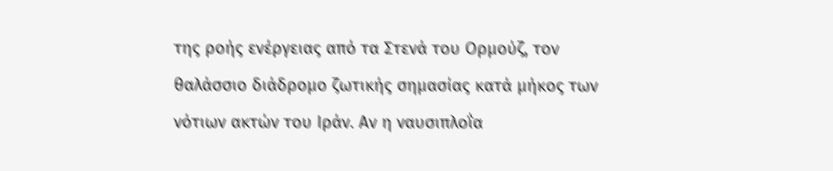της ροής ενέργειας από τα Στενά του Ορμούζ, τον θαλάσσιο διάδρομο ζωτικής σημασίας κατά μήκος των νότιων ακτών του Ιράν. Αν η ναυσιπλοΐα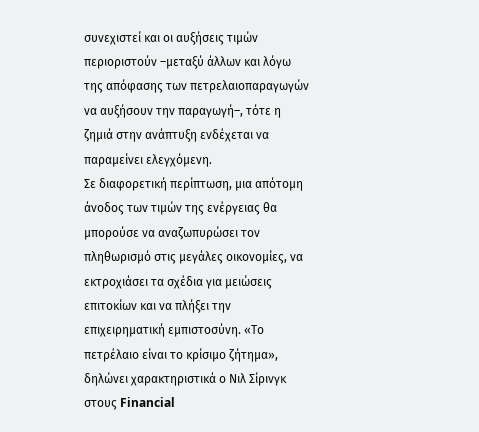συνεχιστεί και οι αυξήσεις τιμών περιοριστούν –μεταξύ άλλων και λόγω της απόφασης των πετρελαιοπαραγωγών να αυξήσουν την παραγωγή–, τότε η ζημιά στην ανάπτυξη ενδέχεται να παραμείνει ελεγχόμενη.
Σε διαφορετική περίπτωση, μια απότομη άνοδος των τιμών της ενέργειας θα μπορούσε να αναζωπυρώσει τον πληθωρισμό στις μεγάλες οικονομίες, να εκτροχιάσει τα σχέδια για μειώσεις επιτοκίων και να πλήξει την επιχειρηματική εμπιστοσύνη. «Το πετρέλαιο είναι το κρίσιμο ζήτημα», δηλώνει χαρακτηριστικά ο Νιλ Σίρινγκ στους Financial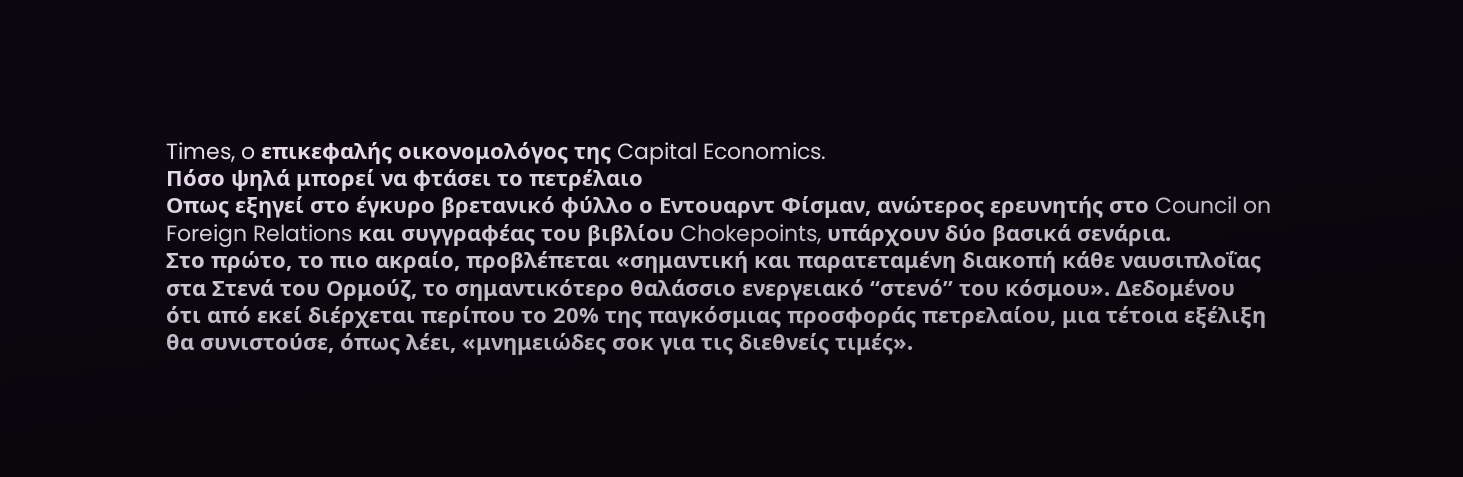Times, o επικεφαλής οικονομολόγος της Capital Economics.
Πόσο ψηλά μπορεί να φτάσει το πετρέλαιο
Oπως εξηγεί στο έγκυρο βρετανικό φύλλο ο Eντουαρντ Φίσμαν, ανώτερος ερευνητής στο Council on Foreign Relations και συγγραφέας του βιβλίου Chokepoints, υπάρχουν δύο βασικά σενάρια.
Στο πρώτο, το πιο ακραίο, προβλέπεται «σημαντική και παρατεταμένη διακοπή κάθε ναυσιπλοΐας στα Στενά του Ορμούζ, το σημαντικότερο θαλάσσιο ενεργειακό “στενό” του κόσμου». Δεδομένου ότι από εκεί διέρχεται περίπου το 20% της παγκόσμιας προσφοράς πετρελαίου, μια τέτοια εξέλιξη θα συνιστούσε, όπως λέει, «μνημειώδες σοκ για τις διεθνείς τιμές».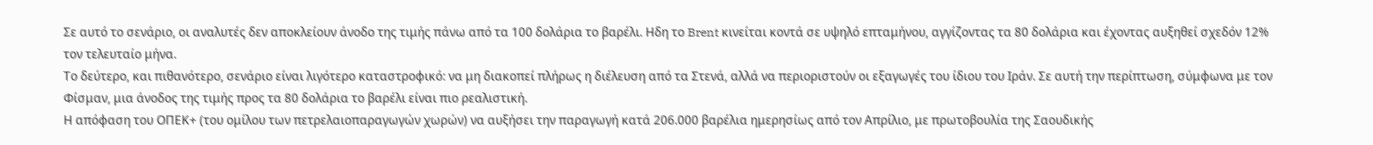Σε αυτό το σενάριο, οι αναλυτές δεν αποκλείουν άνοδο της τιμής πάνω από τα 100 δολάρια το βαρέλι. Ηδη το Brent κινείται κοντά σε υψηλό επταμήνου, αγγίζοντας τα 80 δολάρια και έχοντας αυξηθεί σχεδόν 12% τον τελευταίο μήνα.
Το δεύτερο, και πιθανότερο, σενάριο είναι λιγότερο καταστροφικό: να μη διακοπεί πλήρως η διέλευση από τα Στενά, αλλά να περιοριστούν οι εξαγωγές του ίδιου του Ιράν. Σε αυτή την περίπτωση, σύμφωνα με τον Φίσμαν, μια άνοδος της τιμής προς τα 80 δολάρια το βαρέλι είναι πιο ρεαλιστική.
Η απόφαση του ΟΠΕΚ+ (του ομίλου των πετρελαιοπαραγωγών χωρών) να αυξήσει την παραγωγή κατά 206.000 βαρέλια ημερησίως από τον Απρίλιο, με πρωτοβουλία της Σαουδικής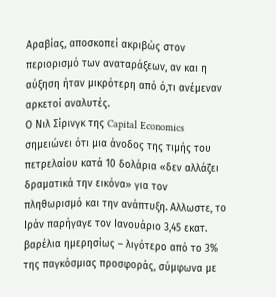Αραβίας, αποσκοπεί ακριβώς στον περιορισμό των αναταράξεων, αν και η αύξηση ήταν μικρότερη από ό,τι ανέμεναν αρκετοί αναλυτές.
Ο Νιλ Σίρινγκ της Capital Economics σημειώνει ότι μια άνοδος της τιμής του πετρελαίου κατά 10 δολάρια «δεν αλλάζει δραματικά την εικόνα» για τον πληθωρισμό και την ανάπτυξη. Αλλωστε, το Ιράν παρήγαγε τον Ιανουάριο 3,45 εκατ. βαρέλια ημερησίως – λιγότερο από το 3% της παγκόσμιας προσφοράς, σύμφωνα με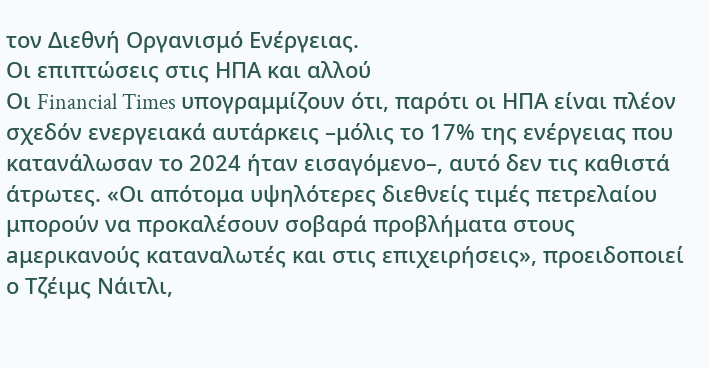τον Διεθνή Οργανισμό Ενέργειας.
Οι επιπτώσεις στις ΗΠΑ και αλλού
Οι Financial Times υπογραμμίζουν ότι, παρότι οι ΗΠΑ είναι πλέον σχεδόν ενεργειακά αυτάρκεις –μόλις το 17% της ενέργειας που κατανάλωσαν το 2024 ήταν εισαγόμενο–, αυτό δεν τις καθιστά άτρωτες. «Οι απότομα υψηλότερες διεθνείς τιμές πετρελαίου μπορούν να προκαλέσουν σοβαρά προβλήματα στους aμερικανούς καταναλωτές και στις επιχειρήσεις», προειδοποιεί ο Τζέιμς Νάιτλι,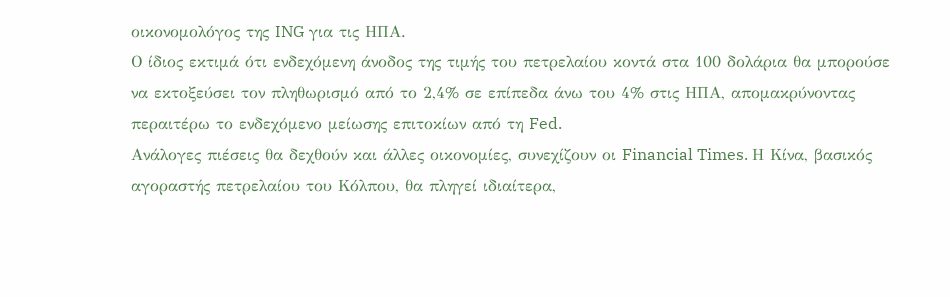οικονομολόγος της ING για τις ΗΠΑ.
Ο ίδιος εκτιμά ότι ενδεχόμενη άνοδος της τιμής του πετρελαίου κοντά στα 100 δολάρια θα μπορούσε να εκτοξεύσει τον πληθωρισμό από το 2,4% σε επίπεδα άνω του 4% στις ΗΠΑ, απομακρύνοντας περαιτέρω το ενδεχόμενο μείωσης επιτοκίων από τη Fed.
Ανάλογες πιέσεις θα δεχθούν και άλλες οικονομίες, συνεχίζουν οι Financial Times. Η Κίνα, βασικός αγοραστής πετρελαίου του Κόλπου, θα πληγεί ιδιαίτερα,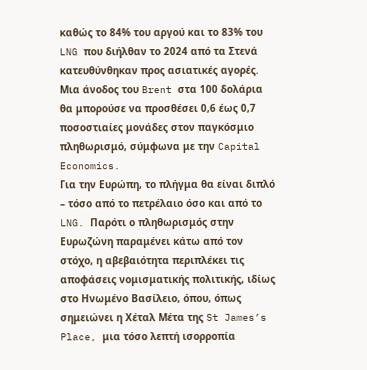καθώς το 84% του αργού και το 83% του LNG που διήλθαν το 2024 από τα Στενά κατευθύνθηκαν προς ασιατικές αγορές. Μια άνοδος του Brent στα 100 δολάρια θα μπορούσε να προσθέσει 0,6 έως 0,7 ποσοστιαίες μονάδες στον παγκόσμιο πληθωρισμό, σύμφωνα με την Capital Economics.
Για την Ευρώπη, το πλήγμα θα είναι διπλό – τόσο από το πετρέλαιο όσο και από το LNG. Παρότι ο πληθωρισμός στην Ευρωζώνη παραμένει κάτω από τον στόχο, η αβεβαιότητα περιπλέκει τις αποφάσεις νομισματικής πολιτικής, ιδίως στο Ηνωμένο Βασίλειο, όπου, όπως σημειώνει η Χέταλ Μέτα της St James’s Place, μια τόσο λεπτή ισορροπία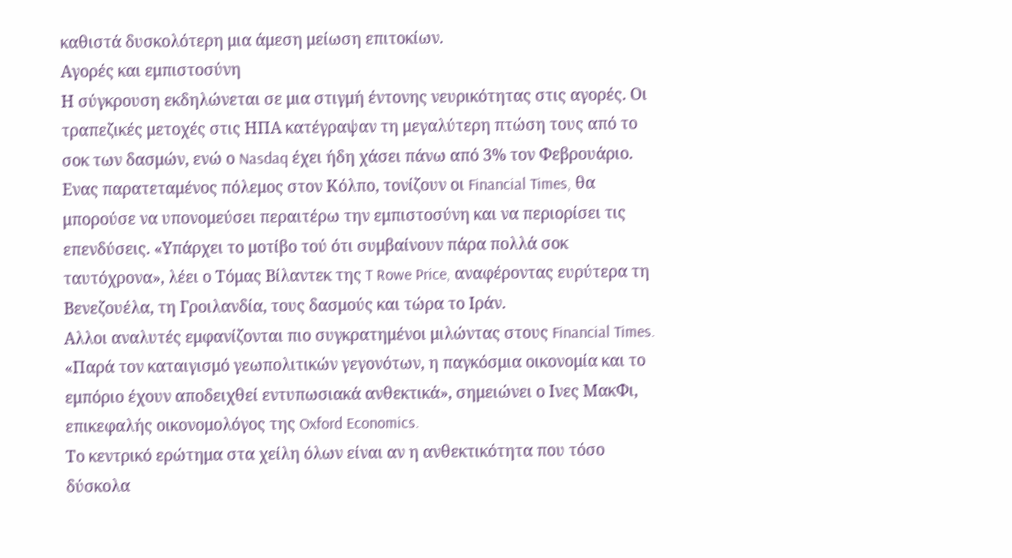καθιστά δυσκολότερη μια άμεση μείωση επιτοκίων.
Αγορές και εμπιστοσύνη
Η σύγκρουση εκδηλώνεται σε μια στιγμή έντονης νευρικότητας στις αγορές. Οι τραπεζικές μετοχές στις ΗΠΑ κατέγραψαν τη μεγαλύτερη πτώση τους από το σοκ των δασμών, ενώ ο Nasdaq έχει ήδη χάσει πάνω από 3% τον Φεβρουάριο.
Eνας παρατεταμένος πόλεμος στον Κόλπο, τονίζουν οι Financial Times, θα μπορούσε να υπονομεύσει περαιτέρω την εμπιστοσύνη και να περιορίσει τις επενδύσεις. «Υπάρχει το μοτίβο τού ότι συμβαίνουν πάρα πολλά σοκ ταυτόχρονα», λέει ο Τόμας Βίλαντεκ της T Rowe Price, αναφέροντας ευρύτερα τη Βενεζουέλα, τη Γροιλανδία, τους δασμούς και τώρα το Ιράν.
Αλλοι αναλυτές εμφανίζονται πιο συγκρατημένοι μιλώντας στους Financial Times. «Παρά τον καταιγισμό γεωπολιτικών γεγονότων, η παγκόσμια οικονομία και το εμπόριο έχουν αποδειχθεί εντυπωσιακά ανθεκτικά», σημειώνει ο Iνες ΜακΦι, επικεφαλής οικονομολόγος της Oxford Economics.
Το κεντρικό ερώτημα στα χείλη όλων είναι αν η ανθεκτικότητα που τόσο δύσκολα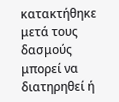κατακτήθηκε μετά τους δασμούς μπορεί να διατηρηθεί ή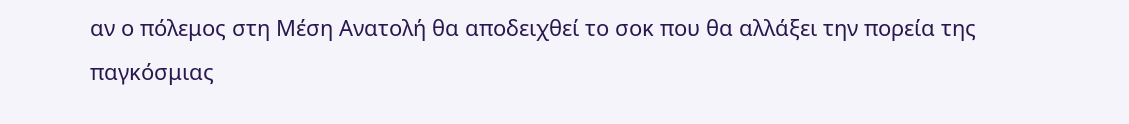αν ο πόλεμος στη Μέση Ανατολή θα αποδειχθεί το σοκ που θα αλλάξει την πορεία της παγκόσμιας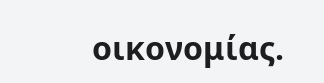οικονομίας.